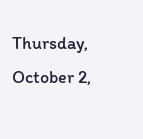Thursday, October 2,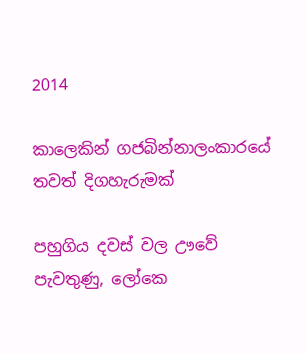2014

කාලෙකින් ගජබින්නාලංකාරයේ තවත් දිගහැරුමක්

පහුගිය දවස් වල ඌවේ පැවතුණු, ලෝකෙ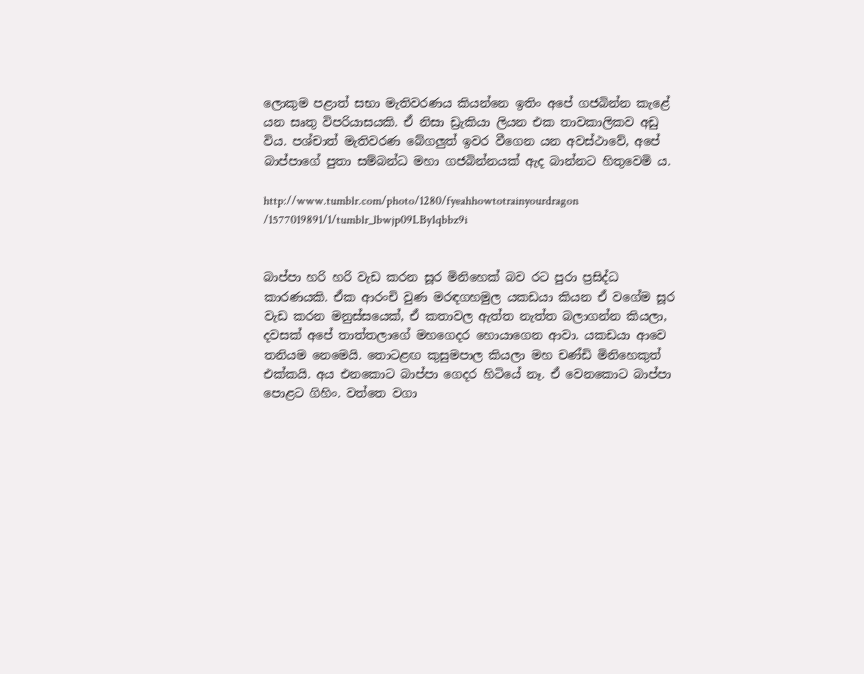ලොකුම පළාත් සභා මැතිවරණය කියන්නෙ ඉතිං අපේ ගජබින්න කැළේ යන සෘතු විපරියාසයකි. ඒ නිසා ඩ්‍රැකියා ලියන එක තාවකාලිකව අඩු විය. පශ්චාත් මැතිවරණ බේගලුත් ඉවර වීගෙන යන අවස්ථාවේ, අපේ බාප්පාගේ පුතා සම්බන්ධ මහා ගජබින්නයක් ඇද බාන්නට හිතුවෙමි ය.

http://www.tumblr.com/photo/1280/fyeahhowtotrainyourdragon
/1577019891/1/tumblr_lbwjp09LBy1qbbz9i


බාප්පා හරි හරි වැඩ කරන සූර මිනිහෙක් බව රට පුරා ප්‍රසිද්ධ කාරණයකි. ඒක ආරංචි වුණ මරඳගහමුල යකඩයා කියන ඒ වගේම සූර වැඩ කරන මනුස්සයෙක්, ඒ කතාවල ඇත්ත නැත්ත බලාගන්න කියලා, දවසක් අපේ තාත්තලාගේ මහගෙදර හොයාගෙන ආවා. යකඩයා ආවෙ තනියම නෙමෙයි. තොටළඟ කුසුමපාල කියලා මහ චණ්ඩි මිනිහෙකුත් එක්කයි. අය එනකොට බාප්පා ගෙදර හිටියේ නෑ. ඒ වෙනකොට බාප්පා පොළට ගිහිං. වත්තෙ වගා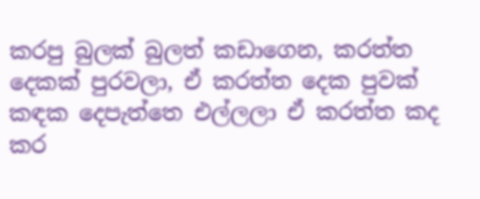කරපු බුලක් බුලත් කඩාගෙන, කරත්ත දෙකක් පුරවලා, ඒ කරත්ත දෙක පුවක් කඳක දෙපැත්තෙ එල්ලලා ඒ කරත්ත කද කර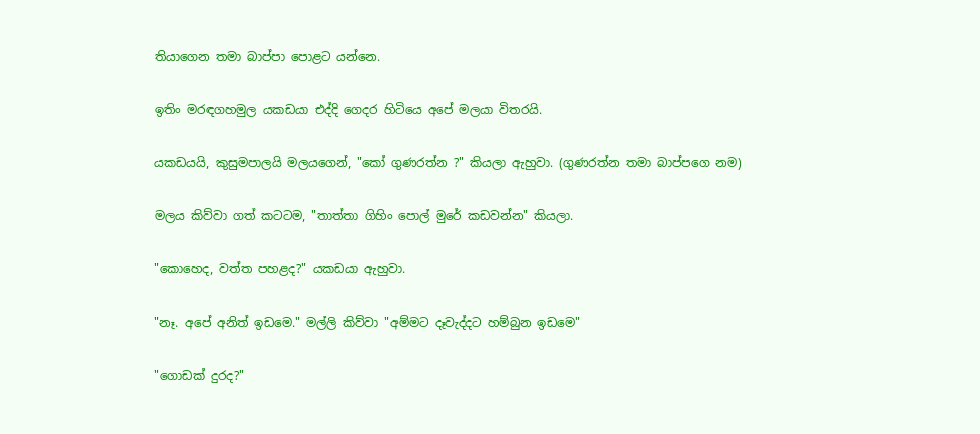තියාගෙන තමා බාප්පා පොළට යන්නෙ.

ඉතිං මරඳගහමුල යකඩයා එද්දි ගෙදර හිටියෙ අපේ මලයා විතරයි.

යකඩයයි, කුසුමපාලයි මලයගෙන්, "කෝ ගුණරත්න ?" කියලා ඇහුවා. (ගුණරත්න තමා බාප්පගෙ නම)

මලය කිව්වා ගත් කටටම, "තාත්තා ගිහිං පොල් මුරේ කඩවන්න" කියලා.

"කොහෙද, වත්ත පහළද?" යකඩයා ඇහුවා.

"නෑ. අපේ අනිත් ඉඩමෙ." මල්ලි කිව්වා "අම්මට දෑවැද්දට හම්බුන ඉඩමෙ"

"ගොඩක් දුරද?"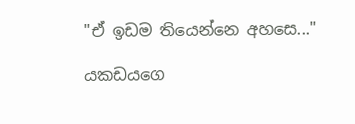"ඒ ඉඩම තියෙන්නෙ අහසෙ..."

යකඩයගෙ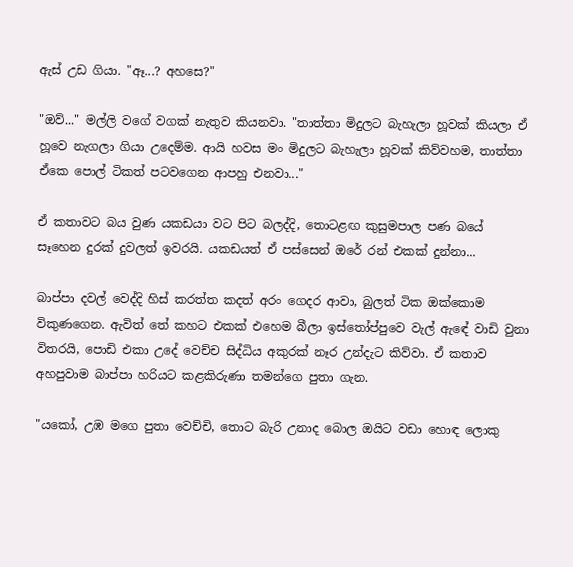ඇස් උඩ ගියා. "ඈ...? අහසෙ?"

"ඔව්..." මල්ලි වගේ වගක් නැතුව කියනවා. "තාත්තා මිදුලට බැහැලා හූවක් කියලා ඒ හූවෙ නැගලා ගියා උදෙම්ම. ආයි හවස මං මිදුලට බැහැලා හූවක් කිව්වහම, තාත්තා ඒකෙ පොල් ටිකත් පටවගෙන ආපහු එනවා..."

ඒ කතාවට බය වුණ යකඩයා වට පිට බලද්දි, තොටළඟ කුසුමපාල පණ බයේ සෑහෙන දුරක් දුවලත් ඉවරයි. යකඩයත් ඒ පස්සෙන් ඔරේ රන් එකක් දුන්නා...

බාප්පා දවල් වෙද්දි හිස් කරත්ත කදත් අරං ගෙදර ආවා, බුලත් ටික ඔක්කොම විකුණගෙන. ඇවිත් තේ කහට එකක් එහෙම බීලා ඉස්තෝප්පුවෙ වැල් ඇ‍ඳේ වාඩි වුනා විතරයි, පොඩි එකා උදේ වෙච්ච සිද්ධිය අකුරක් නෑර උන්දැට කිව්වා. ඒ කතාව අහපුවාම බාප්පා හරියට කළකිරුණා තමන්ගෙ පුතා ගැන.

"යකෝ, උඹ මගෙ පුතා වෙච්චි, තොට බැරි උනාද බොල ඔයිට වඩා හොඳ ලොකු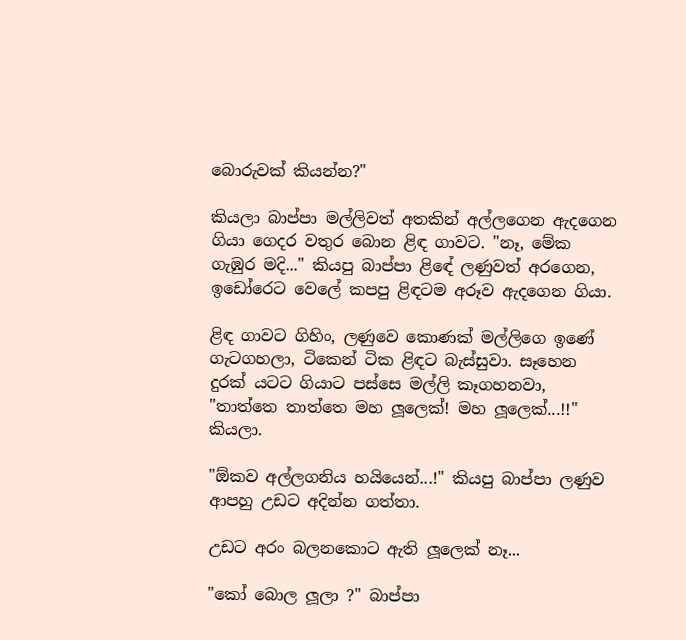බොරුවක් කියන්න?"

කියලා බාප්පා මල්ලිවත් අතකින් අල්ලගෙන ඇ‍දගෙන ගියා ගෙදර වතුර බොන ළිඳ ගාවට. "නෑ, මේක ගැඹුර මදි..." කියපු බාප්පා ළි‍ඳේ ලණුවත් අරගෙන, ඉඩෝරෙට වෙලේ කපපු ළිඳටම අරූව ඇදගෙන ගියා.

ළිඳ ගාවට ගිහිං, ලණුවෙ කොණක් මල්‍ලිගෙ ඉණේ ගැටගහලා, ටිකෙන් ටික ළිඳට බැස්සුවා. සෑහෙන දුරක් යටට ගියාට පස්සෙ මල්ලි කෑගහනවා, "තාත්තෙ තාත්තෙ මහ ලූලෙක්! මහ ලූලෙක්...!!" කියලා.

"ඕකව අල්ලගනිය හයියෙන්...!" කියපු බාප්පා ලණුව ආපහු උඩට අදින්න ගත්තා.

උඩට අරං බලනකොට ඇති ලූලෙක් නෑ...

"කෝ බොල ලූලා ?" බාප්පා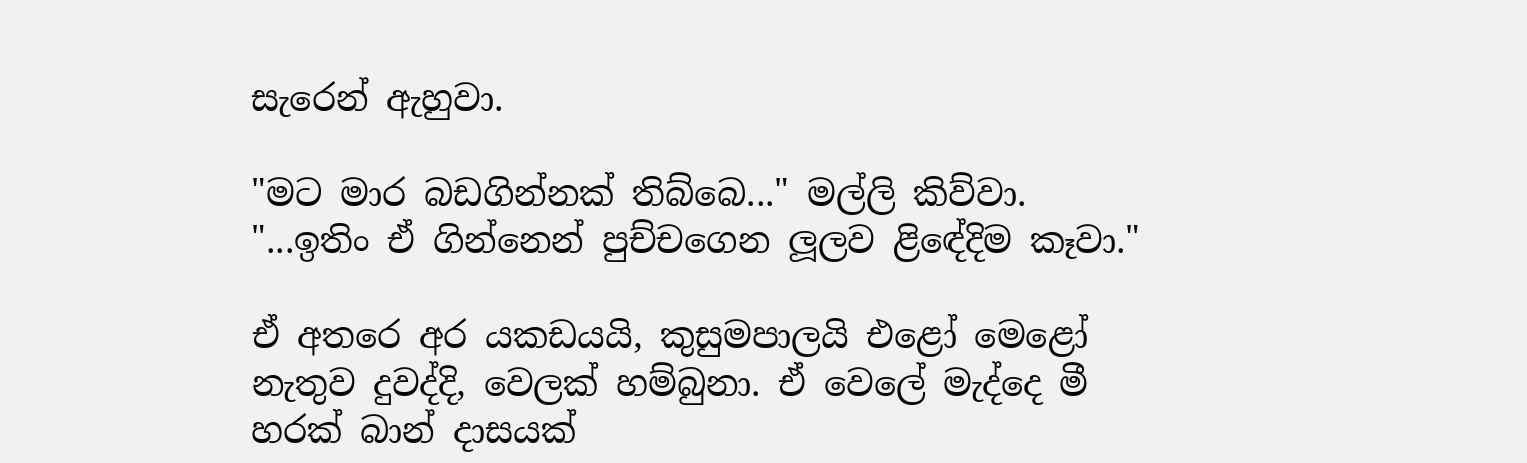සැරෙන් ඇහුවා.

"මට මාර බඩගින්නක් තිබ්බෙ..." මල්ලි කිව්වා. "...ඉතිං ඒ ගින්නෙන් පුච්චගෙන ලූලව ළි‍ඳේදිම කෑවා."

ඒ අතරෙ අර යකඩයයි, කුසුමපාලයි එළෝ මෙළෝ නැතුව දුවද්දි, වෙලක් හම්බුනා. ඒ වෙලේ මැද්දෙ මී හරක් බාන් දාසයක්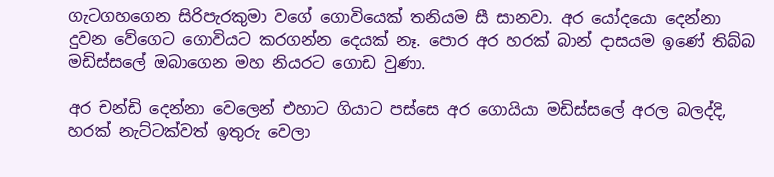ගැටගහගෙන සිරිපැරකුමා වගේ ගොවියෙක් තනියම සී සානවා. අර යෝදයො දෙන්නා දුවන වේගෙට ගොවියට කරගන්න දෙයක් නෑ. පොර අර හරක් බාන් දාසයම ඉණේ තිබ්බ මඩිස්සලේ ඔබාගෙන මහ නියරට ගොඩ වුණා.

අර චන්ඩි දෙන්නා වෙලෙන් එහාට ගියාට පස්සෙ අර ගොයියා මඩිස්සලේ අරල බලද්දි, හරක් නැට්ටක්වත් ඉතුරු වෙලා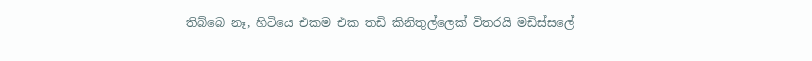තිබ්බෙ නෑ, හිටියෙ එකම එක තඩි කිනිතුල්ලෙක් විතරයි මඩිස්සලේ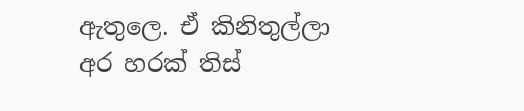ඇතුලෙ. ඒ කිනිතුල්ලා අර හරක් තිස්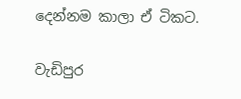දෙන්නම කාලා ඒ ටිකට.

වැඩිපුර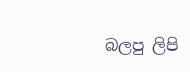බලපු ලිපි